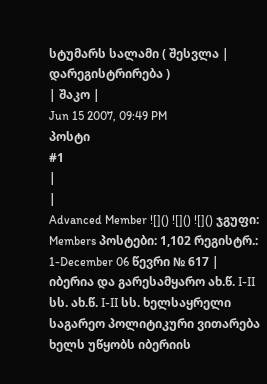სტუმარს სალამი ( შესვლა | დარეგისტრირება )
| შაკო |
Jun 15 2007, 09:49 PM
პოსტი
#1
|
|
Advanced Member ![]() ![]() ![]() ჯგუფი: Members პოსტები: 1,102 რეგისტრ.: 1-December 06 წევრი № 617 |
იბერია და გარესამყარო ახ.წ. I-II სს. ახ.წ. I-II სს. ხელსაყრელი საგარეო პოლიტიკური ვითარება ხელს უწყობს იბერიის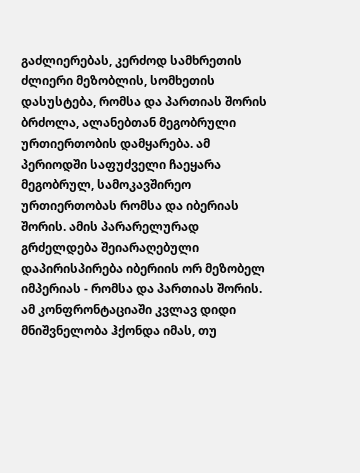გაძლიერებას, კერძოდ სამხრეთის ძლიერი მეზობლის, სომხეთის დასუსტება, რომსა და პართიას შორის ბრძოლა, ალანებთან მეგობრული ურთიერთობის დამყარება. ამ პერიოდში საფუძველი ჩაეყარა მეგობრულ, სამოკავშირეო ურთიერთობას რომსა და იბერიას შორის. ამის პარარელურად გრძელდება შეიარაღებული დაპირისპირება იბერიის ორ მეზობელ იმპერიას - რომსა და პართიას შორის. ამ კონფრონტაციაში კვლავ დიდი მნიშვნელობა ჰქონდა იმას, თუ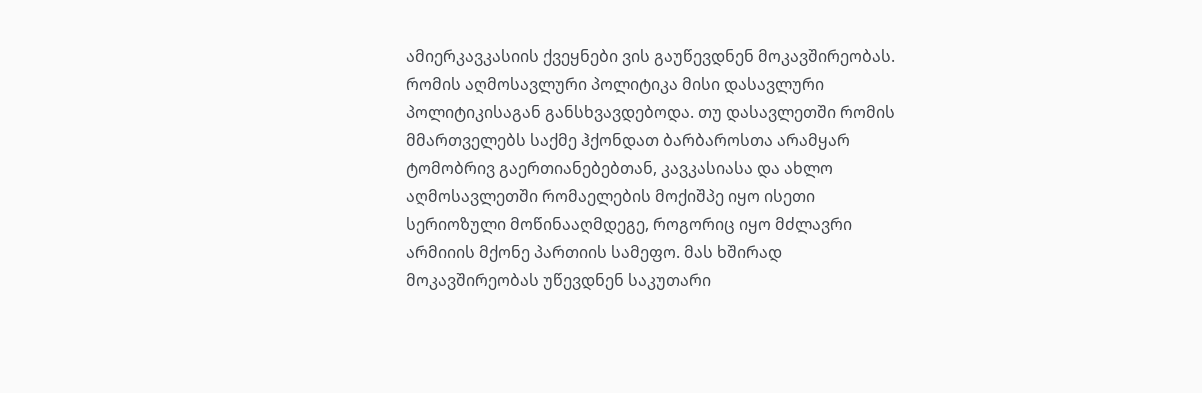ამიერკავკასიის ქვეყნები ვის გაუწევდნენ მოკავშირეობას. რომის აღმოსავლური პოლიტიკა მისი დასავლური პოლიტიკისაგან განსხვავდებოდა. თუ დასავლეთში რომის მმართველებს საქმე ჰქონდათ ბარბაროსთა არამყარ ტომობრივ გაერთიანებებთან, კავკასიასა და ახლო აღმოსავლეთში რომაელების მოქიშპე იყო ისეთი სერიოზული მოწინააღმდეგე, როგორიც იყო მძლავრი არმიიის მქონე პართიის სამეფო. მას ხშირად მოკავშირეობას უწევდნენ საკუთარი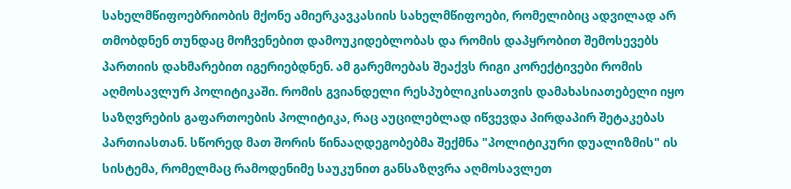სახელმწიფოებრიობის მქონე ამიერკავკასიის სახელმწიფოები, რომელიბიც ადვილად არ თმობდნენ თუნდაც მოჩვენებით დამოუკიდებლობას და რომის დაპყრობით შემოსევებს პართიის დახმარებით იგერიებდნენ. ამ გარემოებას შეაქვს რიგი კორექტივები რომის აღმოსავლურ პოლიტიკაში. რომის გვიანდელი რესპუბლიკისათვის დამახასიათებელი იყო საზღვრების გაფართოების პოლიტიკა, რაც აუცილებლად იწვევდა პირდაპირ შეტაკებას პართიასთან. სწორედ მათ შორის წინააღდეგობებმა შექმნა "პოლიტიკური დუალიზმის" ის სისტემა, რომელმაც რამოდენიმე საუკუნით განსაზღვრა აღმოსავლეთ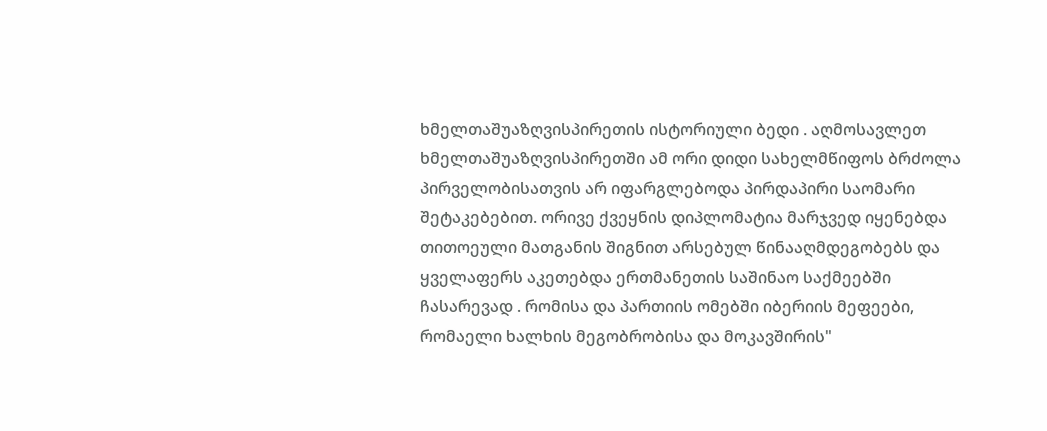ხმელთაშუაზღვისპირეთის ისტორიული ბედი . აღმოსავლეთ ხმელთაშუაზღვისპირეთში ამ ორი დიდი სახელმწიფოს ბრძოლა პირველობისათვის არ იფარგლებოდა პირდაპირი საომარი შეტაკებებით. ორივე ქვეყნის დიპლომატია მარჯვედ იყენებდა თითოეული მათგანის შიგნით არსებულ წინააღმდეგობებს და ყველაფერს აკეთებდა ერთმანეთის საშინაო საქმეებში ჩასარევად . რომისა და პართიის ომებში იბერიის მეფეები, რომაელი ხალხის მეგობრობისა და მოკავშირის"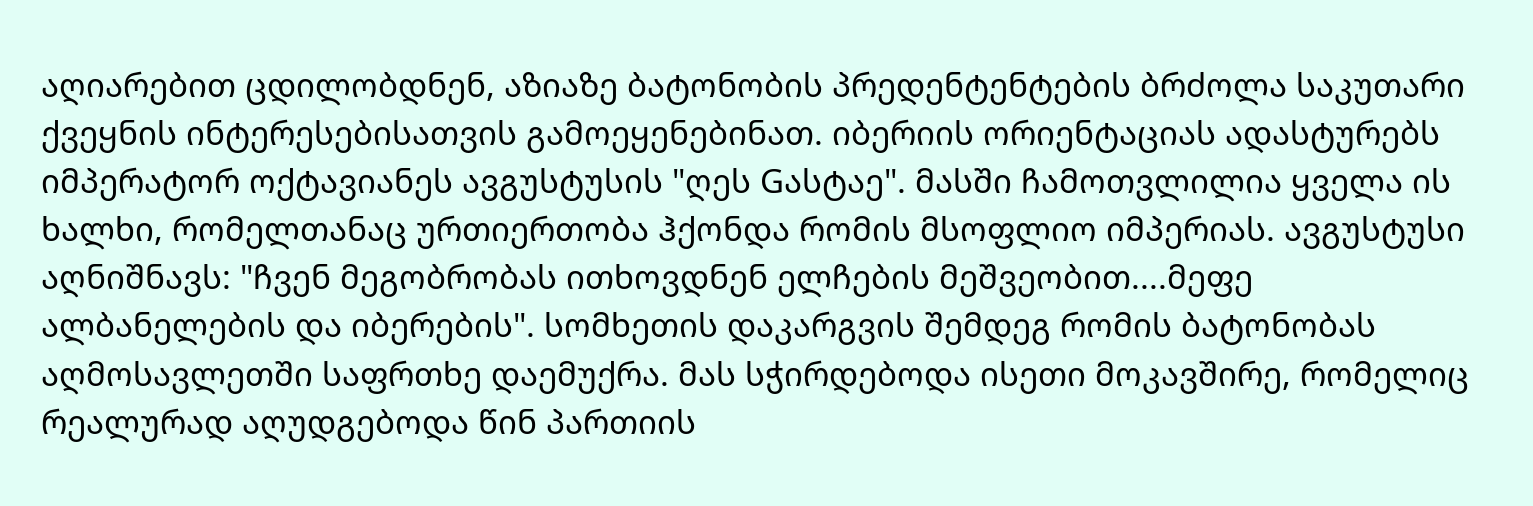აღიარებით ცდილობდნენ, აზიაზე ბატონობის პრედენტენტების ბრძოლა საკუთარი ქვეყნის ინტერესებისათვის გამოეყენებინათ. იბერიის ორიენტაციას ადასტურებს იმპერატორ ოქტავიანეს ავგუსტუსის "ღეს Gასტაე". მასში ჩამოთვლილია ყველა ის ხალხი, რომელთანაც ურთიერთობა ჰქონდა რომის მსოფლიო იმპერიას. ავგუსტუსი აღნიშნავს: "ჩვენ მეგობრობას ითხოვდნენ ელჩების მეშვეობით....მეფე ალბანელების და იბერების". სომხეთის დაკარგვის შემდეგ რომის ბატონობას აღმოსავლეთში საფრთხე დაემუქრა. მას სჭირდებოდა ისეთი მოკავშირე, რომელიც რეალურად აღუდგებოდა წინ პართიის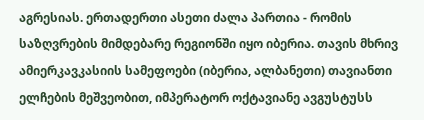აგრესიას. ერთადერთი ასეთი ძალა პართია - რომის საზღვრების მიმდებარე რეგიონში იყო იბერია. თავის მხრივ ამიერკავკასიის სამეფოები (იბერია, ალბანეთი) თავიანთი ელჩების მეშვეობით, იმპერატორ ოქტავიანე ავგუსტუსს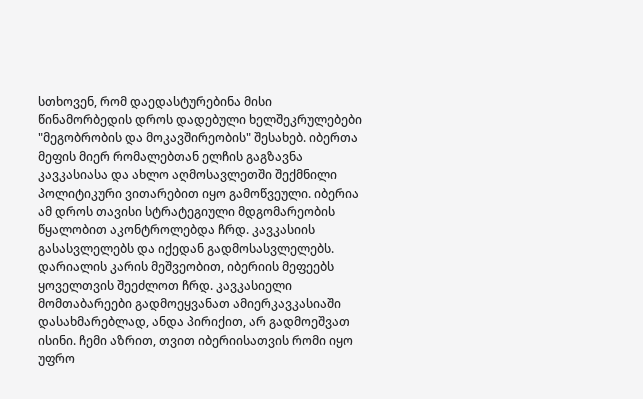სთხოვენ, რომ დაედასტურებინა მისი წინამორბედის დროს დადებული ხელშეკრულებები "მეგობრობის და მოკავშირეობის" შესახებ. იბერთა მეფის მიერ რომალებთან ელჩის გაგზავნა კავკასიასა და ახლო აღმოსავლეთში შექმნილი პოლიტიკური ვითარებით იყო გამოწვეული. იბერია ამ დროს თავისი სტრატეგიული მდგომარეობის წყალობით აკონტროლებდა ჩრდ. კავკასიის გასასვლელებს და იქედან გადმოსასვლელებს. დარიალის კარის მეშვეობით, იბერიის მეფეებს ყოველთვის შეეძლოთ ჩრდ. კავკასიელი მომთაბარეები გადმოეყვანათ ამიერკავკასიაში დასახმარებლად, ანდა პირიქით, არ გადმოეშვათ ისინი. ჩემი აზრით, თვით იბერიისათვის რომი იყო უფრო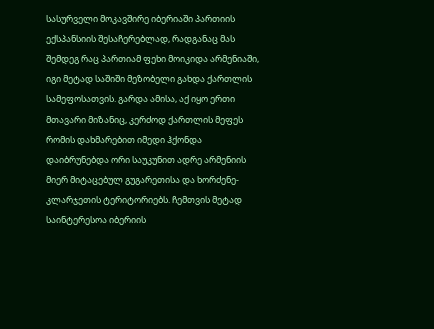სასურველი მოკავშირე იბერიაში პართიის ექსპანსიის შესაჩერებლად, რადგანაც მას შემდეგ რაც პართიამ ფეხი მოიკიდა არმენიაში, იგი მეტად საშიში მეზობელი გახდა ქართლის სამეფოსათვის. გარდა ამისა, აქ იყო ერთი მთავარი მიზანიც, კერძოდ ქართლის მეფეს რომის დახმარებით იმედი ჰქონდა დაიბრუნებდა ორი საუკუნით ადრე არმენიის მიერ მიტაცებულ გუგარეთისა და ხორძენე-კლარჯეთის ტერიტორიებს. ჩემთვის მეტად საინტერესოა იბერიის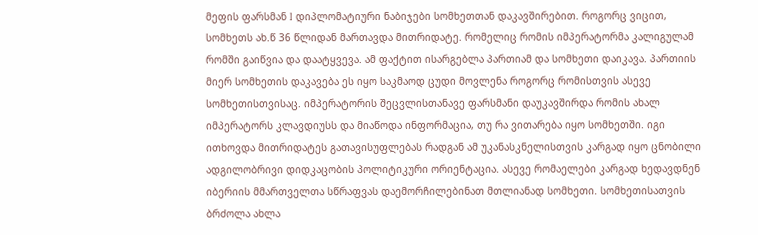მეფის ფარსმან I დიპლომატიური ნაბიჯები სომხეთთან დაკავშირებით. როგორც ვიცით, სომხეთს ახ.წ 36 წლიდან მართავდა მითრიდატე. რომელიც რომის იმპერატორმა კალიგულამ რომში გაიწვია და დაატყვევა. ამ ფაქტით ისარგებლა პართიამ და სომხეთი დაიკავა. პართიის მიერ სომხეთის დაკავება ეს იყო საკმაოდ ცუდი მოვლენა როგორც რომისთვის ასევე სომხეთისთვისაც. იმპერატორის შეცვლისთანავე ფარსმანი დაუკავშირდა რომის ახალ იმპერატორს კლავდიუსს და მიაწოდა ინფორმაცია, თუ რა ვითარება იყო სომხეთში. იგი ითხოვდა მითრიდატეს გათავისუფლებას რადგან ამ უკანასკნელისთვის კარგად იყო ცნობილი ადგილობრივი დიდკაცობის პოლიტიკური ორიენტაცია. ასევე რომაელები კარგად ხედავდნენ იბერიის მმართველთა სწრაფვას დაემორჩილებინათ მთლიანად სომხეთი. სომხეთისათვის ბრძოლა ახლა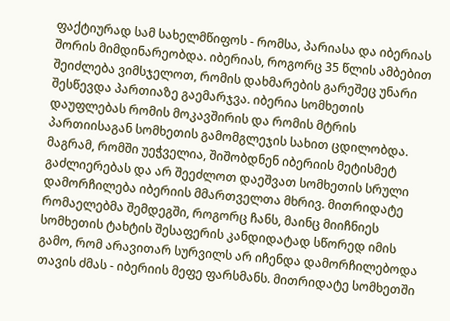ფაქტიურად სამ სახელმწიფოს - რომსა, პარიასა და იბერიას შორის მიმდინარეობდა. იბერიას, როგორც 35 წლის ამბებით შეიძლება ვიმსჯელოთ, რომის დახმარების გარეშეც უნარი შესწევდა პართიაზე გაემარჯვა. იბერია სომხეთის დაუფლებას რომის მოკავშირის და რომის მტრის პართიისაგან სომხეთის გამომგლეჯის სახით ცდილობდა. მაგრამ, რომში უეჭველია, შიშობდნენ იბერიის მეტისმეტ გაძლიერებას და არ შეეძლოთ დაეშვათ სომხეთის სრული დამორჩილება იბერიის მმართველთა მხრივ. მითრიდატე რომაელებმა შემდეგში, როგორც ჩანს, მაინც მიიჩნიეს სომხეთის ტახტის შესაფერის კანდიდატად სწორედ იმის გამო, რომ არავითარ სურვილს არ იჩენდა დამორჩილებოდა თავის ძმას - იბერიის მეფე ფარსმანს. მითრიდატე სომხეთში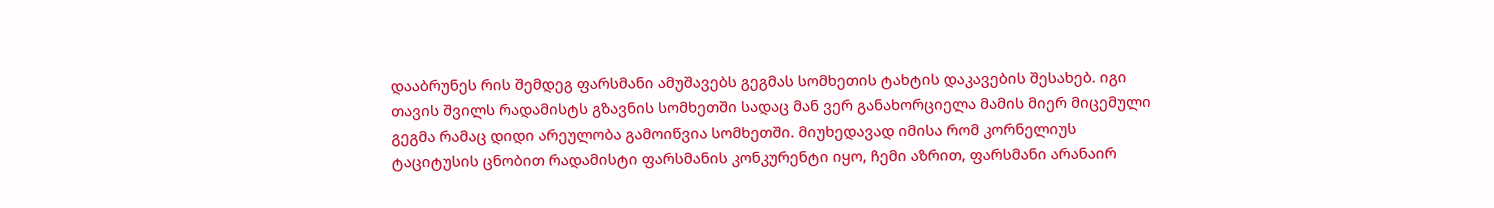დააბრუნეს რის შემდეგ ფარსმანი ამუშავებს გეგმას სომხეთის ტახტის დაკავების შესახებ. იგი თავის შვილს რადამისტს გზავნის სომხეთში სადაც მან ვერ განახორციელა მამის მიერ მიცემული გეგმა რამაც დიდი არეულობა გამოიწვია სომხეთში. მიუხედავად იმისა რომ კორნელიუს ტაციტუსის ცნობით რადამისტი ფარსმანის კონკურენტი იყო, ჩემი აზრით, ფარსმანი არანაირ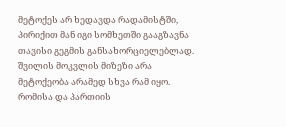მეტოქეს არ ხედავდა რადამისტში, პირიქით მან იგი სომხეთში გააგზავნა თავისი გეგმის განსახორციელებლად. შვილის მოკვლის მიზეზი არა მეტოქეობა არამედ სხვა რამ იყო. რომისა და პართიის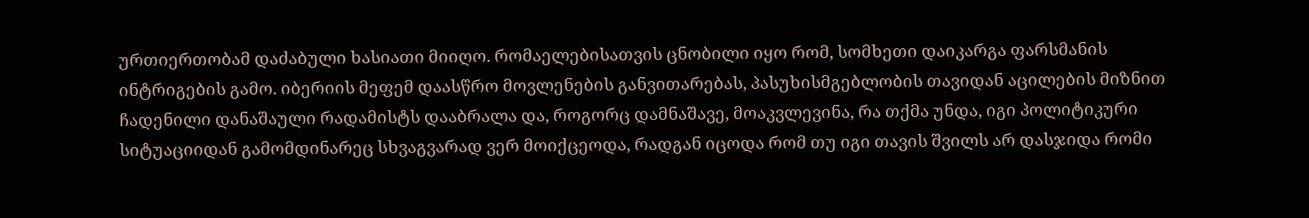ურთიერთობამ დაძაბული ხასიათი მიიღო. რომაელებისათვის ცნობილი იყო რომ, სომხეთი დაიკარგა ფარსმანის ინტრიგების გამო. იბერიის მეფემ დაასწრო მოვლენების განვითარებას, პასუხისმგებლობის თავიდან აცილების მიზნით ჩადენილი დანაშაული რადამისტს დააბრალა და, როგორც დამნაშავე, მოაკვლევინა, რა თქმა უნდა, იგი პოლიტიკური სიტუაციიდან გამომდინარეც სხვაგვარად ვერ მოიქცეოდა, რადგან იცოდა რომ თუ იგი თავის შვილს არ დასჯიდა რომი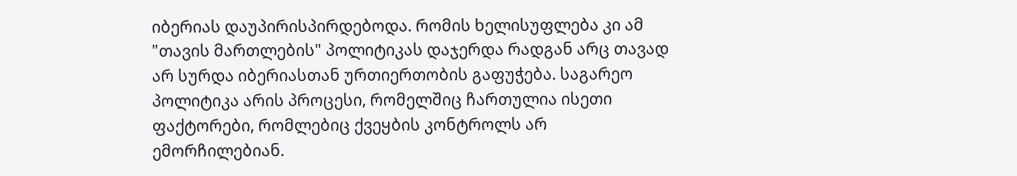იბერიას დაუპირისპირდებოდა. რომის ხელისუფლება კი ამ "თავის მართლების" პოლიტიკას დაჯერდა რადგან არც თავად არ სურდა იბერიასთან ურთიერთობის გაფუჭება. საგარეო პოლიტიკა არის პროცესი, რომელშიც ჩართულია ისეთი ფაქტორები, რომლებიც ქვეყბის კონტროლს არ ემორჩილებიან.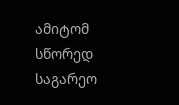ამიტომ სწორედ საგარეო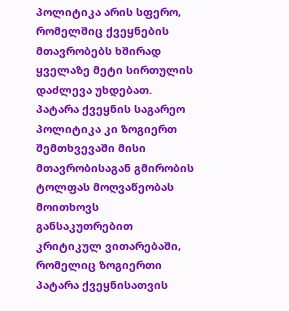პოლიტიკა არის სფერო, რომელშიც ქვეყნების მთავრობებს ხშირად ყველაზე მეტი სირთულის დაძლევა უხდებათ. პატარა ქვეყნის საგარეო პოლიტიკა კი ზოგიერთ შემთხვევაში მისი მთავრობისაგან გმირობის ტოლფას მოღვაწეობას მოითხოვს განსაკუთრებით კრიტიკულ ვითარებაში, რომელიც ზოგიერთი პატარა ქვეყნისათვის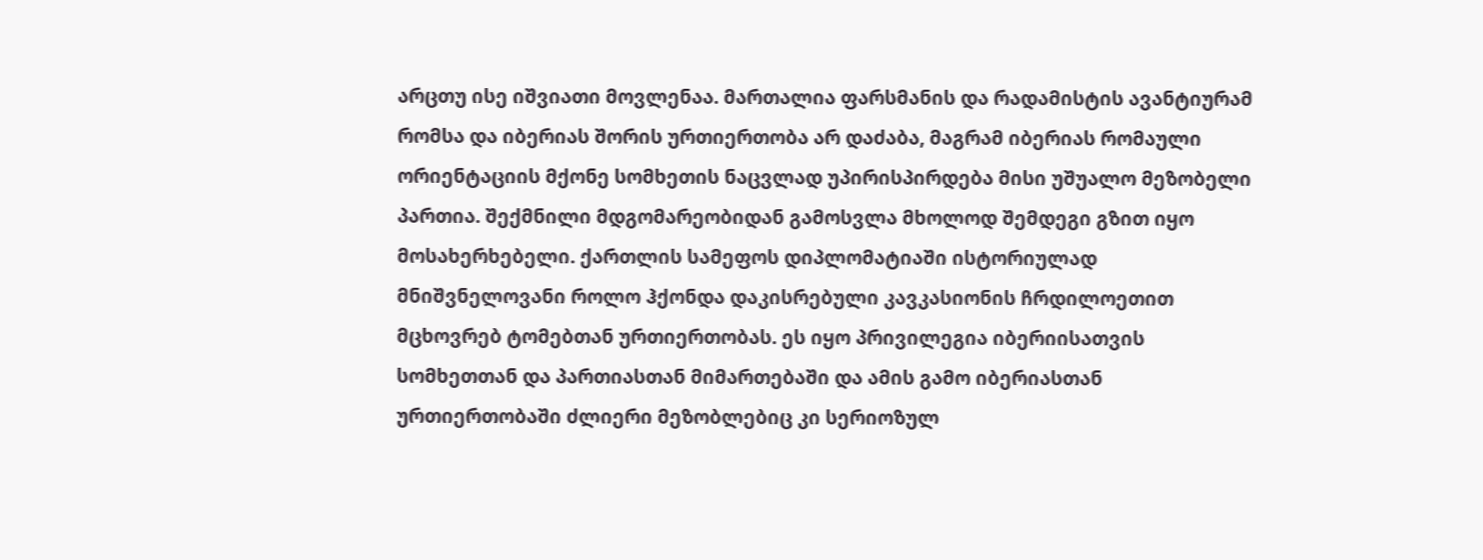არცთუ ისე იშვიათი მოვლენაა. მართალია ფარსმანის და რადამისტის ავანტიურამ რომსა და იბერიას შორის ურთიერთობა არ დაძაბა, მაგრამ იბერიას რომაული ორიენტაციის მქონე სომხეთის ნაცვლად უპირისპირდება მისი უშუალო მეზობელი პართია. შექმნილი მდგომარეობიდან გამოსვლა მხოლოდ შემდეგი გზით იყო მოსახერხებელი. ქართლის სამეფოს დიპლომატიაში ისტორიულად მნიშვნელოვანი როლო ჰქონდა დაკისრებული კავკასიონის ჩრდილოეთით მცხოვრებ ტომებთან ურთიერთობას. ეს იყო პრივილეგია იბერიისათვის სომხეთთან და პართიასთან მიმართებაში და ამის გამო იბერიასთან ურთიერთობაში ძლიერი მეზობლებიც კი სერიოზულ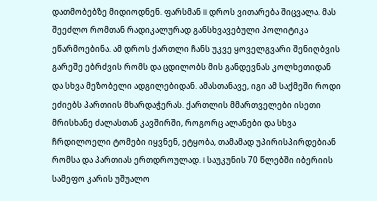დათმობებზე მიდიოდნენ. ფარსმან II დროს ვითარება შიცვალა. მას შეეძლო რომთან რადიკალურად განსხვავებული პოლიტიკა ეწარმოებინა. ამ დროს ქართლი ჩანს უკვე ყოველგვარი შენიღბვის გარეშე ებრძვის რომს და ცდილობს მის განდევნას კოლხეთიდან და სხვა მეზობელი ადგილებიდან. ამასთანავე, იგი ამ საქმეში როდი ეძიებს პართიის მხარდაჭერას. ქართლის მმართველები ისეთი მრისხანე ძალასთან კავშირში, როგორც ალანები და სხვა ჩრდილოელი ტომები იყვნენ, ეტყობა, თამამად უპირისპირდებიან რომსა და პართიას ერთდროულად. I საუკუნის 70 წლებში იბერიის სამეფო კარის უშუალო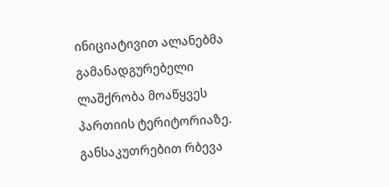ინიციატივით ალანებმა გამანადგურებელი ლაშქრობა მოაწყვეს პართიის ტერიტორიაზე. განსაკუთრებით რბევა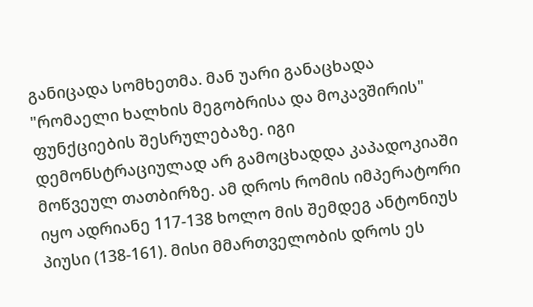განიცადა სომხეთმა. მან უარი განაცხადა "რომაელი ხალხის მეგობრისა და მოკავშირის" ფუნქციების შესრულებაზე. იგი დემონსტრაციულად არ გამოცხადდა კაპადოკიაში მოწვეულ თათბირზე. ამ დროს რომის იმპერატორი იყო ადრიანე 117-138 ხოლო მის შემდეგ ანტონიუს პიუსი (138-161). მისი მმართველობის დროს ეს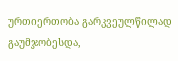ურთიერთობა გარკვეულწილად გაუმჯობესდა,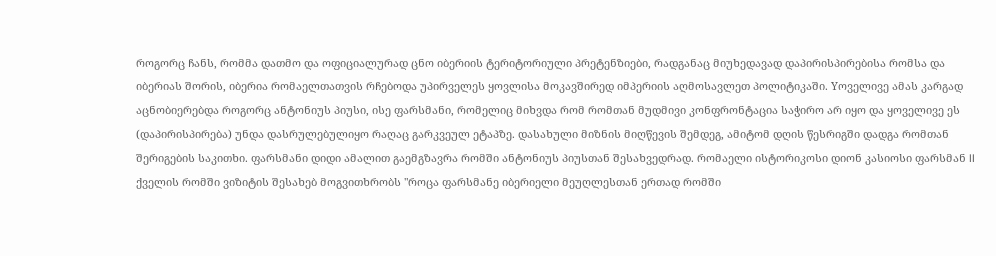როგორც ჩანს, რომმა დათმო და ოფიციალურად ცნო იბერიის ტერიტორიული პრეტენზიები, რადგანაც მიუხედავად დაპირისპირებისა რომსა და იბერიას შორის, იბერია რომაელთათვის რჩებოდა უპირველეს ყოვლისა მოკავშირედ იმპერიის აღმოსავლეთ პოლიტიკაში. Yოველივე ამას კარგად აცნობიერებდა როგორც ანტონიუს პიუსი, ისე ფარსმანი, რომელიც მიხვდა რომ რომთან მუდმივი კონფრონტაცია საჭირო არ იყო და ყოველივე ეს (დაპირისპირება) უნდა დასრულებულიყო რაღაც გარკვეულ ეტაპზე. დასახული მიზნის მიღწევის შემდეგ, ამიტომ დღის წესრიგში დადგა რომთან შერიგების საკითხი. ფარსმანი დიდი ამალით გაემგზავრა რომში ანტონიუს პიუსთან შესახვედრად. რომაელი ისტორიკოსი დიონ კასიოსი ფარსმან II ქველის რომში ვიზიტის შესახებ მოგვითხრობს "როცა ფარსმანე იბერიელი მეუღლესთან ერთად რომში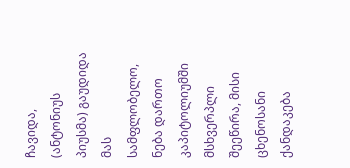ჩავიდა, (ანტონიუს პიუსმა) გაუდიდა მას სამფლობელო, ნება დართო კაპიტოლიუმში მსხვერპლი შეეწირა, მისი ცხენოსანი ქანდაკება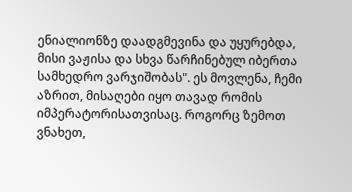ენიალიონზე დაადგმევინა და უყურებდა, მისი ვაჟისა და სხვა წარჩინებულ იბერთა სამხედრო ვარჯიშობას". ეს მოვლენა, ჩემი აზრით, მისაღები იყო თავად რომის იმპერატორისათვისაც. როგორც ზემოთ ვნახეთ,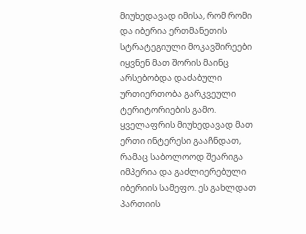მიუხედავად იმისა, რომ რომი და იბერია ერთმანეთის სტრატეგიული მოკავშირეები იყვნენ მათ შორის მაინც არსებობდა დაძაბული ურთიერთობა გარკვეული ტერიტორიების გამო. ყველაფრის მიუხედავად მათ ერთი ინტერესი გააჩნდათ, რამაც საბოლოოდ შეარიგა იმპერია და გაძლიერებული იბერიის სამეფო. ეს გახლდათ პართიის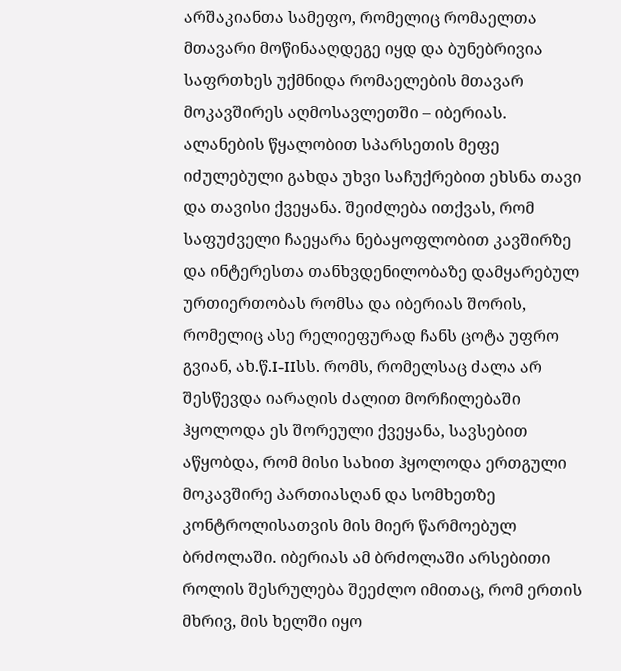არშაკიანთა სამეფო, რომელიც რომაელთა მთავარი მოწინააღდეგე იყდ და ბუნებრივია საფრთხეს უქმნიდა რომაელების მთავარ მოკავშირეს აღმოსავლეთში – იბერიას. ალანების წყალობით სპარსეთის მეფე იძულებული გახდა უხვი საჩუქრებით ეხსნა თავი და თავისი ქვეყანა. შეიძლება ითქვას, რომ საფუძველი ჩაეყარა ნებაყოფლობით კავშირზე და ინტერესთა თანხვდენილობაზე დამყარებულ ურთიერთობას რომსა და იბერიას შორის, რომელიც ასე რელიეფურად ჩანს ცოტა უფრო გვიან, ახ.წ.I-IIსს. რომს, რომელსაც ძალა არ შესწევდა იარაღის ძალით მორჩილებაში ჰყოლოდა ეს შორეული ქვეყანა, სავსებით აწყობდა, რომ მისი სახით ჰყოლოდა ერთგული მოკავშირე პართიასღან და სომხეთზე კონტროლისათვის მის მიერ წარმოებულ ბრძოლაში. იბერიას ამ ბრძოლაში არსებითი როლის შესრულება შეეძლო იმითაც, რომ ერთის მხრივ, მის ხელში იყო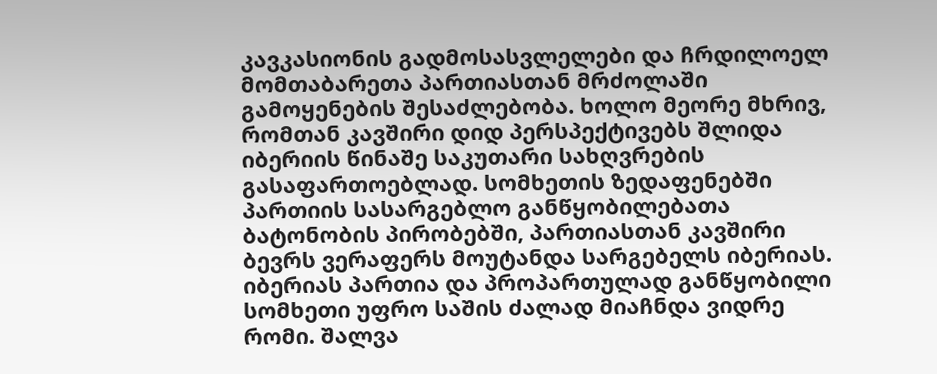კავკასიონის გადმოსასვლელები და ჩრდილოელ მომთაბარეთა პართიასთან მრძოლაში გამოყენების შესაძლებობა. ხოლო მეორე მხრივ, რომთან კავშირი დიდ პერსპექტივებს შლიდა იბერიის წინაშე საკუთარი სახღვრების გასაფართოებლად. სომხეთის ზედაფენებში პართიის სასარგებლო განწყობილებათა ბატონობის პირობებში, პართიასთან კავშირი ბევრს ვერაფერს მოუტანდა სარგებელს იბერიას. იბერიას პართია და პროპართულად განწყობილი სომხეთი უფრო საშის ძალად მიაჩნდა ვიდრე რომი. შალვა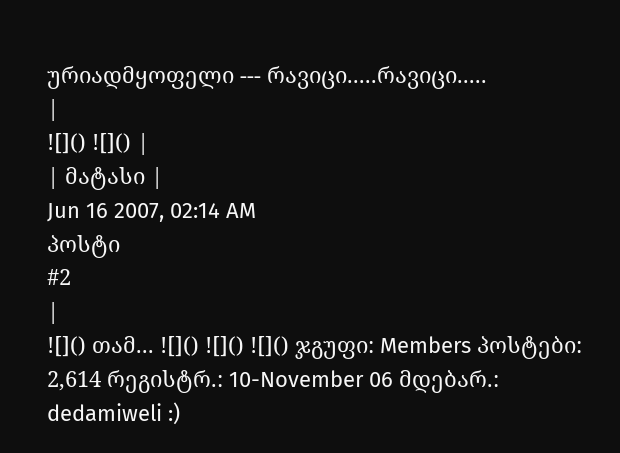ურიადმყოფელი --- რავიცი.....რავიცი.....
|
![]() ![]() |
| მატასი |
Jun 16 2007, 02:14 AM
პოსტი
#2
|
![]() თამ... ![]() ![]() ![]() ჯგუფი: Members პოსტები: 2,614 რეგისტრ.: 10-November 06 მდებარ.: dedamiweli :)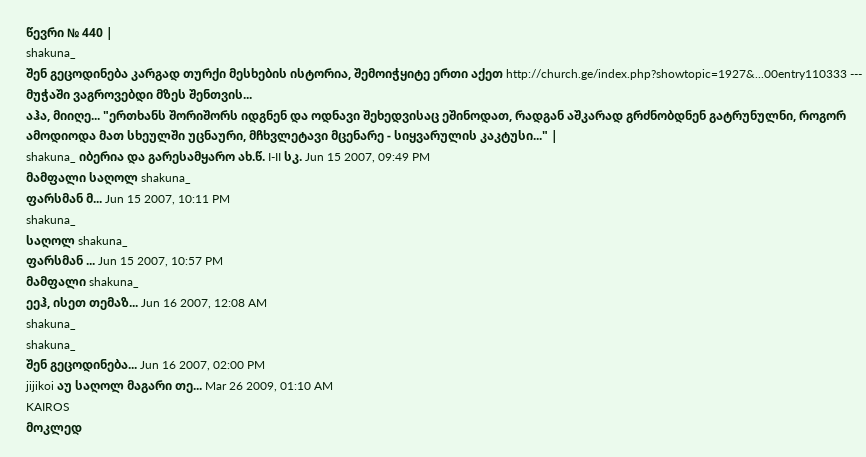წევრი № 440 |
shakuna_
შენ გეცოდინება კარგად თურქი მესხების ისტორია, შემოიჭყიტე ერთი აქეთ http://church.ge/index.php?showtopic=1927&...00entry110333 --- მუჭაში ვაგროვებდი მზეს შენთვის...
აჰა, მიიღე... "ერთხანს შორიშორს იდგნენ და ოდნავი შეხედვისაც ეშინოდათ, რადგან აშკარად გრძნობდნენ გატრუნულნი, როგორ ამოდიოდა მათ სხეულში უცნაური, მჩხვლეტავი მცენარე - სიყვარულის კაკტუსი..." |
shakuna_ იბერია და გარესამყარო ახ.წ. I-II სკ. Jun 15 2007, 09:49 PM
მამფალი საღოლ shakuna_
ფარსმან მ... Jun 15 2007, 10:11 PM
shakuna_
საღოლ shakuna_
ფარსმან ... Jun 15 2007, 10:57 PM
მამფალი shakuna_
ეეჰ, ისეთ თემაზ... Jun 16 2007, 12:08 AM
shakuna_
shakuna_
შენ გეცოდინება... Jun 16 2007, 02:00 PM
jijikoi აუ საღოლ მაგარი თე... Mar 26 2009, 01:10 AM
KAIROS
მოკლედ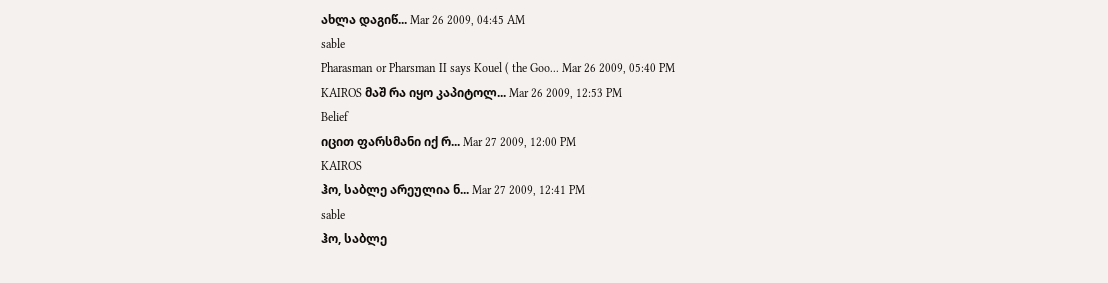ახლა დაგიწ... Mar 26 2009, 04:45 AM
sable
Pharasman or Pharsman II says Kouel ( the Goo... Mar 26 2009, 05:40 PM
KAIROS მაშ რა იყო კაპიტოლ... Mar 26 2009, 12:53 PM
Belief
იცით ფარსმანი იქ რ... Mar 27 2009, 12:00 PM
KAIROS
ჰო, საბლე არეულია ნ... Mar 27 2009, 12:41 PM
sable
ჰო, საბლე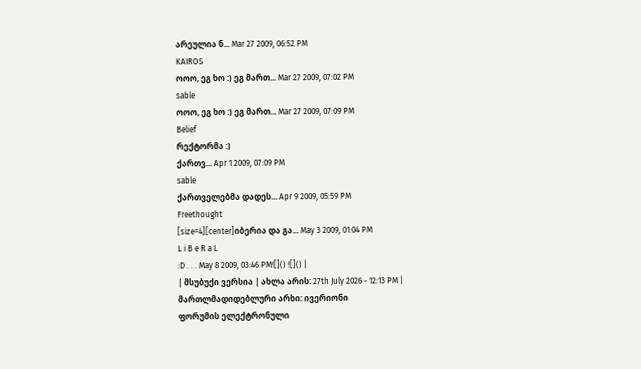არეულია ნ... Mar 27 2009, 06:52 PM
KAIROS
ოოო, ეგ ხო :) ეგ მართ... Mar 27 2009, 07:02 PM
sable
ოოო, ეგ ხო :) ეგ მართ... Mar 27 2009, 07:09 PM
Belief
რექტორმა :)
ქართვ... Apr 1 2009, 07:09 PM
sable
ქართველებმა დადეს... Apr 9 2009, 05:59 PM
Freethought
[size=4][center]იბერია და გა... May 3 2009, 01:04 PM
L i B e R a L
:D . . . May 8 2009, 03:46 PM![]() ![]() |
| მსუბუქი ვერსია | ახლა არის: 27th July 2026 - 12:13 PM |
მართლმადიდებლური არხი: ივერიონი
ფორუმის ელექტრონული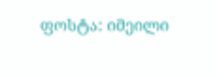ფოსტა: იმეილი